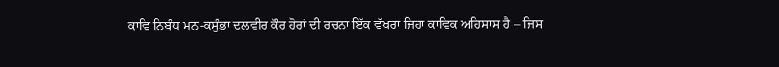ਕਾਵਿ ਨਿਬੰਧ ਮਨ-ਕਸੁੰਭਾ ਦਲਵੀਰ ਕੌਰ ਹੋਰਾਂ ਦੀ ਰਚਨਾ ਇੱਕ ਵੱਖਰਾ ਜਿਹਾ ਕਾਵਿਕ ਅਹਿਸਾਸ ਹੈ – ਜਿਸ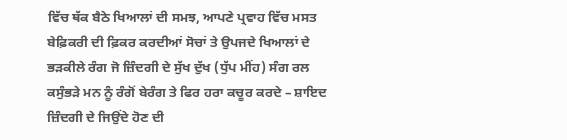ਵਿੱਚ ਥੱਕ ਬੈਠੇ ਖਿਆਲਾਂ ਦੀ ਸਮਝ, ਆਪਣੇ ਪ੍ਰਵਾਹ ਵਿੱਚ ਮਸਤ ਬੇਫ਼ਿਕਰੀ ਦੀ ਫ਼ਿਕਰ ਕਰਦੀਆਂ ਸੋਚਾਂ ਤੇ ਉਪਜਦੇ ਖਿਆਲਾਂ ਦੇ ਭੜਕੀਲੇ ਰੰਗ ਜੋ ਜ਼ਿੰਦਗੀ ਦੇ ਸੁੱਖ ਦੁੱਖ (ਧੁੱਪ ਮੀਂਹ) ਸੰਗ ਰਲ ਕਸੁੰਭੜੇ ਮਨ ਨੂੰ ਰੰਗੋਂ ਬੇਰੰਗ ਤੇ ਫਿਰ ਹਰਾ ਕਚੂਰ ਕਰਦੇ – ਸ਼ਾਇਦ ਜ਼ਿੰਦਗੀ ਦੇ ਜਿਉਂਦੇ ਹੋਣ ਦੀ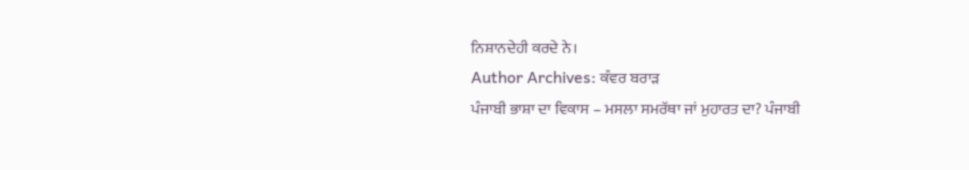ਨਿਸ਼ਾਨਦੇਹੀ ਕਰਦੇ ਨੇ।
Author Archives: ਕੰਵਰ ਬਰਾੜ
ਪੰਜਾਬੀ ਭਾਸ਼ਾ ਦਾ ਵਿਕਾਸ – ਮਸਲਾ ਸਮਰੱਥਾ ਜਾਂ ਮੁਹਾਰਤ ਦਾ? ਪੰਜਾਬੀ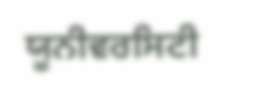ਯੂਨੀਵਰਸਿਟੀ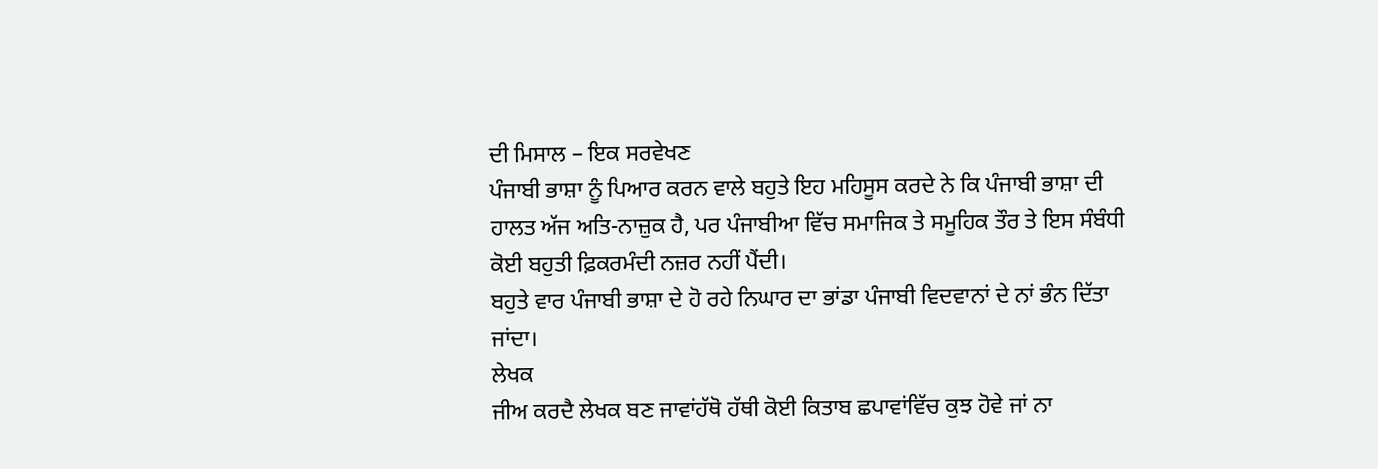ਦੀ ਮਿਸਾਲ – ਇਕ ਸਰਵੇਖਣ
ਪੰਜਾਬੀ ਭਾਸ਼ਾ ਨੂੰ ਪਿਆਰ ਕਰਨ ਵਾਲੇ ਬਹੁਤੇ ਇਹ ਮਹਿਸੂਸ ਕਰਦੇ ਨੇ ਕਿ ਪੰਜਾਬੀ ਭਾਸ਼ਾ ਦੀ ਹਾਲਤ ਅੱਜ ਅਤਿ-ਨਾਜ਼ੁਕ ਹੈ, ਪਰ ਪੰਜਾਬੀਆ ਵਿੱਚ ਸਮਾਜਿਕ ਤੇ ਸਮੂਹਿਕ ਤੌਰ ਤੇ ਇਸ ਸੰਬੰਧੀ ਕੋਈ ਬਹੁਤੀ ਫ਼ਿਕਰਮੰਦੀ ਨਜ਼ਰ ਨਹੀਂ ਪੈਂਦੀ।
ਬਹੁਤੇ ਵਾਰ ਪੰਜਾਬੀ ਭਾਸ਼ਾ ਦੇ ਹੋ ਰਹੇ ਨਿਘਾਰ ਦਾ ਭਾਂਡਾ ਪੰਜਾਬੀ ਵਿਦਵਾਨਾਂ ਦੇ ਨਾਂ ਭੰਨ ਦਿੱਤਾ ਜਾਂਦਾ।
ਲੇਖਕ
ਜੀਅ ਕਰਦੈ ਲੇਖਕ ਬਣ ਜਾਵਾਂਹੱਥੋ ਹੱਥੀ ਕੋਈ ਕਿਤਾਬ ਛਪਾਵਾਂਵਿੱਚ ਕੁਝ ਹੋਵੇ ਜਾਂ ਨਾ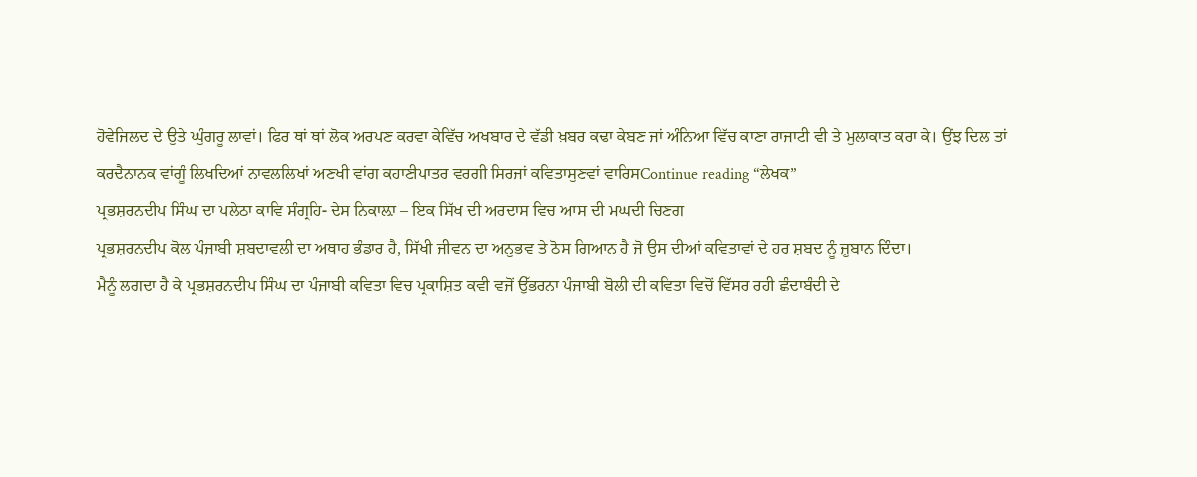ਹੋਵੇਜਿਲਦ ਦੇ ਉਤੇ ਘੁੰਗਰੂ ਲਾਵਾਂ। ਫਿਰ ਥਾਂ ਥਾਂ ਲੋਕ ਅਰਪਣ ਕਰਵਾ ਕੇਵਿੱਚ ਅਖਬਾਰ ਦੇ ਵੱਡੀ ਖ਼ਬਰ ਕਢਾ ਕੇਬਣ ਜਾਂ ਅੰਨਿਆ ਵਿੱਚ ਕਾਣਾ ਰਾਜਾਟੀ ਵੀ ਤੇ ਮੁਲਾਕਾਤ ਕਰਾ ਕੇ। ਉਂਝ ਦਿਲ ਤਾਂ ਕਰਦੈਨਾਨਕ ਵਾਂਗੂੰ ਲਿਖਦਿਆਂ ਨਾਵਲਲਿਖਾਂ ਅਣਖੀ ਵਾਂਗ ਕਹਾਣੀਪਾਤਰ ਵਰਗੀ ਸਿਰਜਾਂ ਕਵਿਤਾਸੁਣਵਾਂ ਵਾਰਿਸContinue reading “ਲੇਖਕ”
ਪ੍ਰਭਸ਼ਰਨਦੀਪ ਸਿੰਘ ਦਾ ਪਲੇਠਾ ਕਾਵਿ ਸੰਗ੍ਰਹਿ- ਦੇਸ ਨਿਕਾਲ਼ਾ – ਇਕ ਸਿੱਖ ਦੀ ਅਰਦਾਸ ਵਿਚ ਆਸ ਦੀ ਮਘਦੀ ਚਿਣਗ
ਪ੍ਰਭਸ਼ਰਨਦੀਪ ਕੋਲ ਪੰਜਾਬੀ ਸ਼ਬਦਾਵਲੀ ਦਾ ਅਥਾਹ ਭੰਡਾਰ ਹੈ, ਸਿੱਖੀ ਜੀਵਨ ਦਾ ਅਨੁਭਵ ਤੇ ਠੋਸ ਗਿਆਨ ਹੈ ਜੋ ਉਸ ਦੀਆਂ ਕਵਿਤਾਵਾਂ ਦੇ ਹਰ ਸ਼ਬਦ ਨੂੰ ਜ਼ੁਬਾਨ ਦਿੰਦਾ।
ਮੈਨੂੰ ਲਗਦਾ ਹੈ ਕੇ ਪ੍ਰਭਸ਼ਰਨਦੀਪ ਸਿੰਘ ਦਾ ਪੰਜਾਬੀ ਕਵਿਤਾ ਵਿਚ ਪ੍ਰਕਾਸ਼ਿਤ ਕਵੀ ਵਜੋਂ ਉੱਭਰਨਾ ਪੰਜਾਬੀ ਬੋਲੀ ਦੀ ਕਵਿਤਾ ਵਿਚੋਂ ਵਿੱਸਰ ਰਹੀ ਛੰਦਾਬੰਦੀ ਦੇ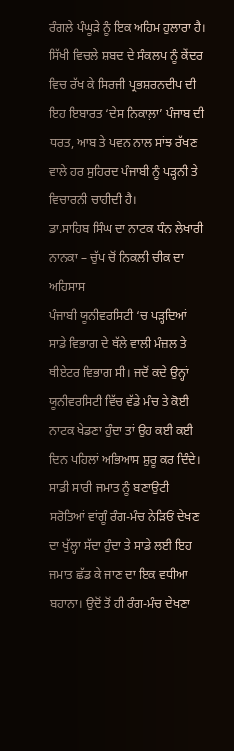ਰੰਗਲੇ ਪੰਘੂੜੇ ਨੂੰ ਇਕ ਅਹਿਮ ਹੁਲਾਰਾ ਹੈ।
ਸਿੱਖੀ ਵਿਚਲੇ ਸ਼ਬਦ ਦੇ ਸੰਕਲਪ ਨੂੰ ਕੇਂਦਰ ਵਿਚ ਰੱਖ ਕੇ ਸਿਰਜੀ ਪ੍ਰਭਸ਼ਰਨਦੀਪ ਦੀ ਇਹ ਇਬਾਰਤ ‘ਦੇਸ ਨਿਕਾਲ਼ਾ’ ਪੰਜਾਬ ਦੀ ਧਰਤ, ਆਬ ਤੇ ਪਵਨ ਨਾਲ ਸਾਂਝ ਰੱਖਣ ਵਾਲੇ ਹਰ ਸੁਹਿਰਦ ਪੰਜਾਬੀ ਨੂੰ ਪੜ੍ਹਨੀ ਤੇ ਵਿਚਾਰਨੀ ਚਾਹੀਦੀ ਹੈ।
ਡਾ.ਸਾਹਿਬ ਸਿੰਘ ਦਾ ਨਾਟਕ ਧੰਨ ਲੇਖਾਰੀ ਨਾਨਕਾ – ਚੁੱਪ ਚੋਂ ਨਿਕਲੀ ਚੀਕ ਦਾ ਅਹਿਸਾਸ
ਪੰਜਾਬੀ ਯੂਨੀਵਰਸਿਟੀ ‘ਚ ਪੜ੍ਹਦਿਆਂ ਸਾਡੇ ਵਿਭਾਗ ਦੇ ਥੱਲੇ ਵਾਲੀ ਮੰਜ਼ਲ ਤੇ ਥੀਏਟਰ ਵਿਭਾਗ ਸੀ। ਜਦੋਂ ਕਦੇ ਉਨ੍ਹਾਂ ਯੂਨੀਵਰਸਿਟੀ ਵਿੱਚ ਵੱਡੇ ਮੰਚ ਤੇ ਕੋਈ ਨਾਟਕ ਖੇਡਣਾ ਹੁੰਦਾ ਤਾਂ ਉਹ ਕਈ ਕਈ ਦਿਨ ਪਹਿਲਾਂ ਅਭਿਆਸ ਸ਼ੁਰੂ ਕਰ ਦਿੰਦੇ। ਸਾਡੀ ਸਾਰੀ ਜਮਾਤ ਨੂੰ ਬਣਾਉਟੀ ਸਰੋਤਿਆਂ ਵਾਂਗੂੰ ਰੰਗ-ਮੰਚ ਨੇੜਿਓਂ ਦੇਖਣ ਦਾ ਖੁੱਲ੍ਹਾ ਸੱਦਾ ਹੁੰਦਾ ਤੇ ਸਾਡੇ ਲਈ ਇਹ ਜਮਾਤ ਛੱਡ ਕੇ ਜਾਣ ਦਾ ਇਕ ਵਧੀਆ ਬਹਾਨਾ। ਉਦੋਂ ਤੋਂ ਹੀ ਰੰਗ-ਮੰਚ ਦੇਖਣਾ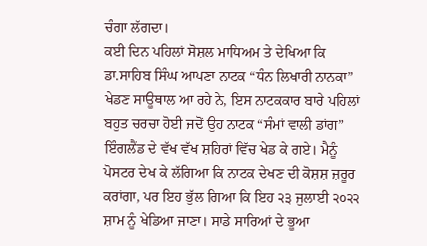ਚੰਗਾ ਲੱਗਦਾ।
ਕਈ ਦਿਨ ਪਹਿਲਾਂ ਸੋਸ਼ਲ ਮਾਧਿਅਮ ਤੇ ਦੇਖਿਆ ਕਿ ਡਾ.ਸਾਹਿਬ ਸਿੰਘ ਆਪਣਾ ਨਾਟਕ “ਧੰਨ ਲਿਖਾਰੀ ਨਾਨਕਾ” ਖੇਡਣ ਸਾਊਥਾਲ ਆ ਰਹੇ ਨੇ, ਇਸ ਨਾਟਕਕਾਰ ਬਾਰੇ ਪਹਿਲਾਂ ਬਹੁਤ ਚਰਚਾ ਹੋਈ ਜਦੋਂ ਉਹ ਨਾਟਕ “ਸੰਮਾਂ ਵਾਲੀ ਡਾਂਗ” ਇੰਗਲੈਂਡ ਦੇ ਵੱਖ ਵੱਖ ਸ਼ਹਿਰਾਂ ਵਿੱਚ ਖੇਡ ਕੇ ਗਏ। ਮੈਨੂੰ ਪੋਸਟਰ ਦੇਖ ਕੇ ਲੱਗਿਆ ਕਿ ਨਾਟਕ ਦੇਖਣ ਦੀ ਕੋਸ਼ਸ਼ ਜ਼ਰੂਰ ਕਰਾਂਗਾ, ਪਰ ਇਹ ਭੁੱਲ ਗਿਆ ਕਿ ਇਹ ੨੩ ਜੁਲਾਈ ੨੦੨੨ ਸ਼ਾਮ ਨੂੰ ਖੇਡਿਆ ਜਾਣਾ। ਸਾਡੇ ਸਾਰਿਆਂ ਦੇ ਭੂਆ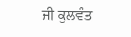ਜੀ ਕੁਲਵੰਤ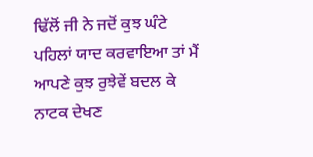ਢਿੱਲੋਂ ਜੀ ਨੇ ਜਦੋਂ ਕੁਝ ਘੰਟੇ ਪਹਿਲਾਂ ਯਾਦ ਕਰਵਾਇਆ ਤਾਂ ਮੈਂ ਆਪਣੇ ਕੁਝ ਰੁਝੇਵੇਂ ਬਦਲ ਕੇ ਨਾਟਕ ਦੇਖਣ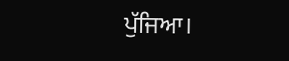ਪੁੱਜਿਆ।